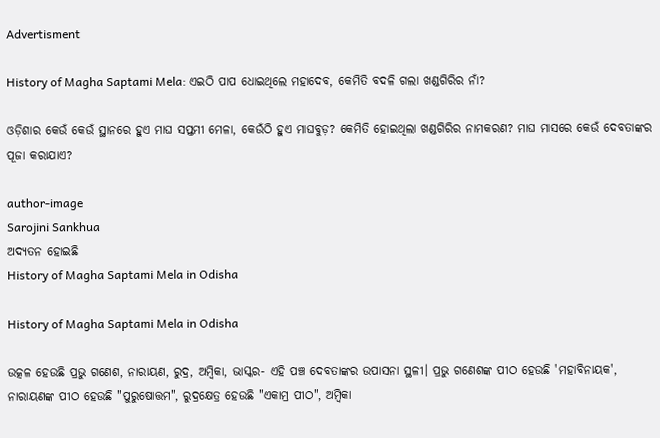Advertisment

History of Magha Saptami Mela: ଏଇଠି ପାପ ଧୋଇଥିଲେ ମହାଦେବ, କେମିତି ବଦଳି ଗଲା ଖଣ୍ଡଗିରିର ନାଁ?

ଓଡ଼ିଶାର କେଉଁ କେଉଁ ସ୍ଥାନରେ ହୁଏ ମାଘ ସପ୍ତମୀ ମେଳା, କେଉଁଠି ହୁଏ ମାଘବୁଡ଼? କେମିତି ହୋଇଥିଲା ଖଣ୍ଡଗିରିର ନାମକରଣ? ମାଘ ମାସରେ କେଉଁ ଦେବତାଙ୍କର ପୂଜା କରାଯାଏ?

author-image
Sarojini Sankhua
ଅଦ୍ୟତନ ହୋଇଛି
History of Magha Saptami Mela in Odisha

History of Magha Saptami Mela in Odisha

ଉତ୍କଳ ହେଉଛି ପ୍ରଭୁ ଗଣେଶ, ନାରାୟଣ, ରୁଦ୍ର, ଅମ୍ବିକା, ଭାସ୍କର- ଏହି ପଞ୍ଚ ଦେବତାଙ୍କର ଉପାସନା ସ୍ଥଳୀ। ପ୍ରଭୁ ଗଣେଶଙ୍କ ପୀଠ ହେଉଛି 'ମହାବିନାୟକ', ନାରାୟଣଙ୍କ ପୀଠ ହେଉଛି "ପୁରୁଷୋତ୍ତମ", ରୁଦ୍ରକ୍ଷେତ୍ର ହେଉଛି "ଏକାମ୍ର ପୀଠ", ଅମ୍ବିକା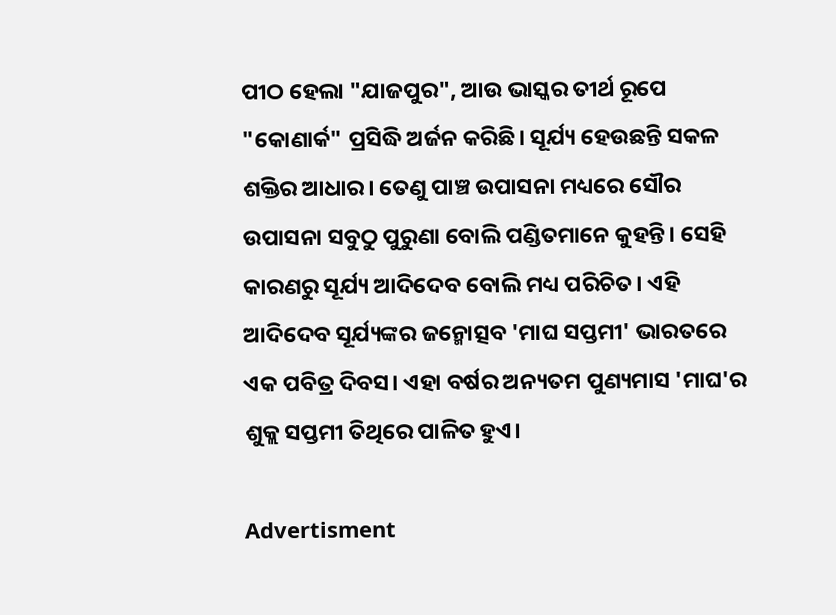ପୀଠ ହେଲା "ଯାଜପୁର", ଆଉ ଭାସ୍କର ତୀର୍ଥ ରୂପେ "କୋଣାର୍କ" ପ୍ରସିଦ୍ଧି ଅର୍ଜନ କରିଛି। ସୂର୍ଯ୍ୟ ହେଉଛନ୍ତି ସକଳ ଶକ୍ତିର ଆଧାର। ତେଣୁ ପାଞ୍ଚ ଉପାସନା ମଧ୍ୟରେ ସୌର ଉପାସନା ସବୁଠୁ ପୁରୁଣା ବୋଲି ପଣ୍ଡିତମାନେ କୁହନ୍ତି। ସେହି କାରଣରୁ ସୂର୍ଯ୍ୟ ଆଦିଦେବ ବୋଲି ମଧ୍ୟ ପରିଚିତ। ଏହି ଆଦିଦେବ ସୂର୍ଯ୍ୟଙ୍କର ଜନ୍ମୋତ୍ସବ 'ମାଘ ସପ୍ତମୀ' ଭାରତରେ ଏକ ପବିତ୍ର ଦିବସ। ଏହା ବର୍ଷର ଅନ୍ୟତମ ପୁଣ୍ୟମାସ 'ମାଘ'ର ଶୁକ୍ଲ ସପ୍ତମୀ ତିଥିରେ ପାଳିତ ହୁଏ।

Advertisment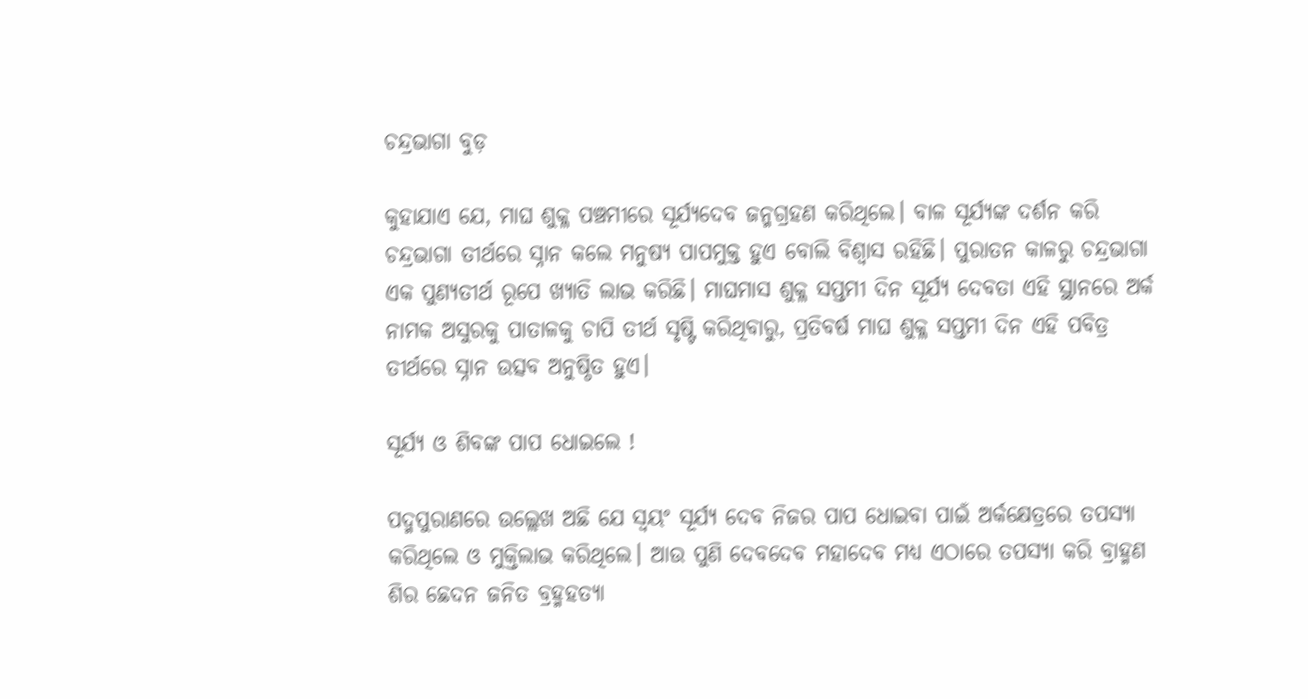ଚନ୍ଦ୍ରଭାଗା ବୁଡ଼

କୁହାଯାଏ ଯେ, ମାଘ ଶୁକ୍ଳ ପଞ୍ଚମୀରେ ସୂର୍ଯ୍ୟଦେବ ଜନ୍ମଗ୍ରହଣ କରିଥିଲେ। ବାଳ ସୂର୍ଯ୍ୟଙ୍କ ଦର୍ଶନ କରି ଚନ୍ଦ୍ରଭାଗା ତୀର୍ଥରେ ସ୍ନାନ କଲେ ମନୁଷ୍ୟ ପାପମୁକ୍ତ ହୁଏ ବୋଲି ବିଶ୍ୱାସ ରହିଛି। ପୁରାତନ କାଳରୁ ଚନ୍ଦ୍ରଭାଗା ଏକ ପୁଣ୍ୟତୀର୍ଥ ରୂପେ ଖ୍ୟାତି ଲାଭ କରିଛି। ମାଘମାସ ଶୁକ୍ଳ ସପ୍ତମୀ ଦିନ ସୂର୍ଯ୍ୟ ଦେବତା ଏହି ସ୍ଥାନରେ ଅର୍କ ନାମକ ଅସୁରକୁ ପାତାଳକୁ ଚାପି ତୀର୍ଥ ସୃଷ୍ଟି କରିଥିବାରୁ, ପ୍ରତିବର୍ଷ ମାଘ ଶୁକ୍ଳ ସପ୍ତମୀ ଦିନ ଏହି ପବିତ୍ର ତୀର୍ଥରେ ସ୍ନାନ ଉତ୍ସବ ଅନୁଷ୍ଠିତ ହୁଏ।

ସୂର୍ଯ୍ୟ ଓ ଶିବଙ୍କ ପାପ ଧୋଇଲେ !

ପଦ୍ମପୁରାଣରେ ଉଲ୍ଲେଖ ଅଛି ଯେ ସ୍ଵୟଂ ସୂର୍ଯ୍ୟ ଦେବ ନିଜର ପାପ ଧୋଇବା ପାଇଁ ଅର୍କକ୍ଷେତ୍ରରେ ତପସ୍ୟା କରିଥିଲେ ଓ ମୁକ୍ତିଲାଭ କରିଥିଲେ। ଆଉ ପୁଣି ଦେବଦେବ ମହାଦେବ ମଧ୍ୟ ଏଠାରେ ତପସ୍ୟା କରି ବ୍ରାହ୍ମଣ ଶିର ଛେଦନ ଜନିତ ବ୍ରହ୍ମହତ୍ୟା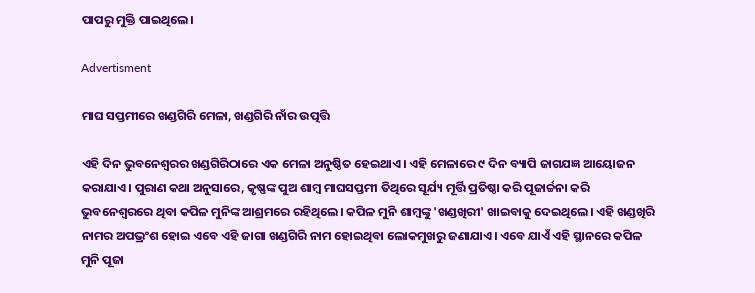ପାପରୁ ମୁକ୍ତି ପାଇଥିଲେ।

Advertisment

ମାଘ ସପ୍ତମୀରେ ଖଣ୍ଡଗିରି ମେଳା, ଖଣ୍ଡଗିରି ନାଁର ଉତ୍ପତ୍ତି

ଏହି ଦିନ ଭୁବନେଶ୍ଵରର ଖଣ୍ଡଗିରିଠାରେ ଏକ ମେଳା ଅନୁଷ୍ଠିତ ହେଇଥାଏ। ଏହି ମେଳାରେ ୯ ଦିନ ବ୍ୟାପି ଜାଗଯଜ୍ଞ ଆୟୋଜନ କରାଯାଏ। ପୁରାଣ କଥା ଅନୁସାରେ, କୃଷ୍ଣଙ୍କ ପୁଅ ଶାମ୍ବ ମାଘସପ୍ତମୀ ତିଥିରେ ସୂର୍ଯ୍ୟ ମୂର୍ତ୍ତି ପ୍ରତିଷ୍ଠା କରି ପୂଜାର୍ଚ୍ଚନା କରି ଭୁବନେଶ୍ୱରରେ ଥିବା କପିଳ ମୁନିଙ୍କ ଆଶ୍ରମରେ ରହିଥିଲେ। କପିଳ ମୁନି ଶାମ୍ବଙ୍କୁ 'ଖଣ୍ଡଖିରୀ' ଖାଇବାକୁ ଦେଇଥିଲେ। ଏହି ଖଣ୍ଡଖିରି ନାମର ଅପଭ୍ରଂଶ ହୋଇ ଏବେ ଏହି ଜାଗା ଖଣ୍ଡଗିରି ନାମ ହୋଇଥିବା ଲୋକମୁଖରୁ ଜଣାଯାଏ। ଏବେ ଯାଏଁ ଏହି ସ୍ଥାନରେ କପିଳ ମୁନି ପୂଜା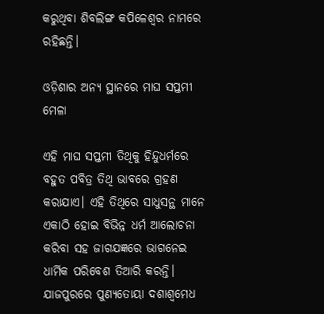କରୁଥିବା ଶିବଲିଙ୍ଗ କପିଳେଶ୍ୱର ନାମରେ ରହିଛନ୍ତି।

ଓଡ଼ିଶାର ଅନ୍ୟ ସ୍ଥାନରେ ମାଘ ସପ୍ତମୀ ମେଳା

ଏହି ମାଘ ସପ୍ତମୀ ତିଥିକୁ ହିନ୍ଦୁଧର୍ମରେ ବହୁତ ପବିତ୍ର ତିଥି ଭାବରେ ଗ୍ରହଣ କରାଯାଏ। ଏହି ତିଥିରେ ସାଧୁସନ୍ଥ ମାନେ ଏକାଠି ହୋଇ ବିଭିନ୍ନ ଧର୍ମ ଆଲୋଚନା କରିବା ସହ ଜାଗଯଜ୍ଞରେ ଭାଗନେଇ ଧାର୍ମିକ ପରିବେଶ ତିଆରି କରନ୍ତି। ଯାଜପୁରରେ ପୁଣ୍ୟତୋୟା ଦଶାଶ୍ୱମେଧ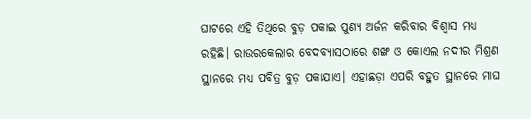ଘାଟରେ ଏହି ତିଥିରେ ବୁଡ଼ ପକାଇ ପୁଣ୍ୟ ଅର୍ଜନ କରିବାର ବିଶ୍ୱାସ ମଧ୍ୟ ରହିଛି। ରାଉରକେଲାର ବେଦବ୍ୟାସଠାରେ ଶଙ୍ଖ ଓ କୋଏଲ ନଦୀର ମିଶ୍ରଣ ସ୍ଥାନରେ ମଧ୍ୟ ପବିତ୍ର ବୁଡ଼ ପକାଯାଏ। ଏହାଛଡ଼ା ଏପରି ବହୁତ ସ୍ଥାନରେ ମାଘ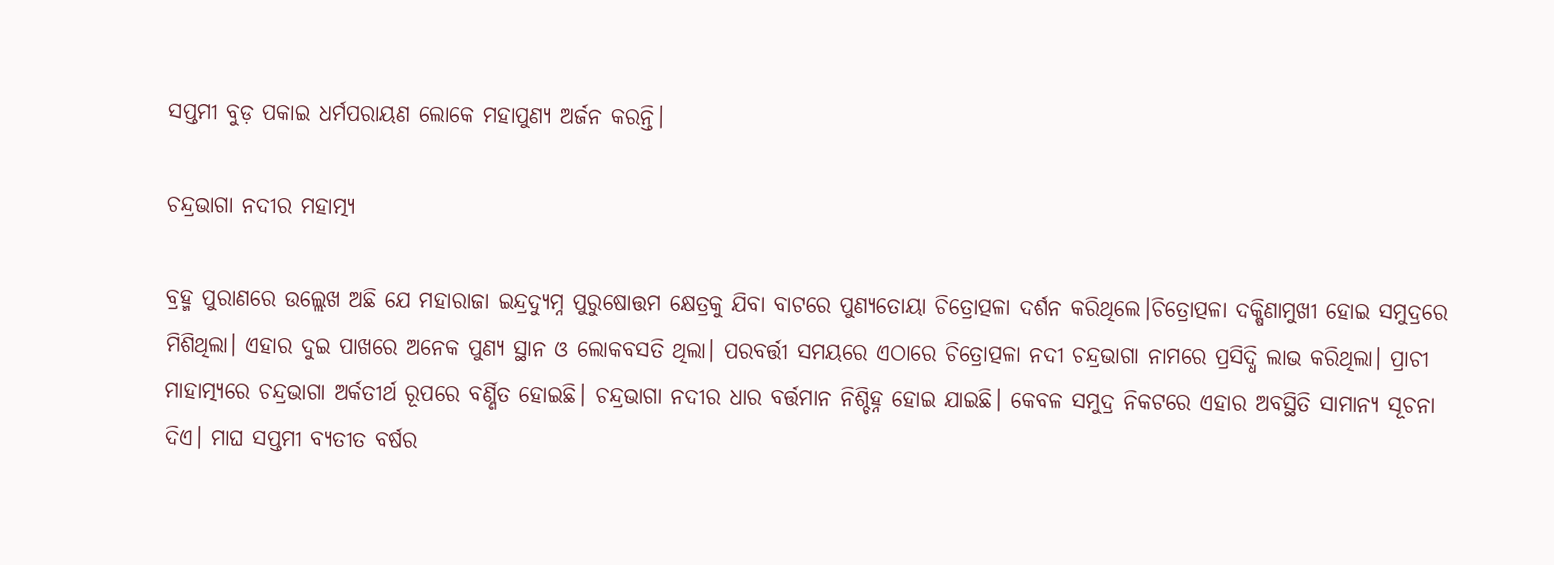ସପ୍ତମୀ ବୁଡ଼ ପକାଇ ଧର୍ମପରାୟଣ ଲୋକେ ମହାପୁଣ୍ୟ ଅର୍ଜନ କରନ୍ତି।

ଚନ୍ଦ୍ରଭାଗା ନଦୀର ମହାତ୍ମ୍ୟ

ବ୍ରହ୍ମ ପୁରାଣରେ ଉଲ୍ଲେଖ ଅଛି ଯେ ମହାରାଜା ଇନ୍ଦ୍ରଦ୍ୟୁମ୍ନ ପୁରୁଷୋତ୍ତମ କ୍ଷେତ୍ରକୁ ଯିବା ବାଟରେ ପୁଣ୍ୟତୋୟା ଚିତ୍ରୋତ୍ପଳା ଦର୍ଶନ କରିଥିଲେ।ଚିତ୍ରୋତ୍ପଳା ଦକ୍ଷିଣାମୁଖୀ ହୋଇ ସମୁଦ୍ରରେ ମିଶିଥିଲା। ଏହାର ଦୁଇ ପାଖରେ ଅନେକ ପୁଣ୍ୟ ସ୍ଥାନ ଓ ଲୋକବସତି ଥିଲା। ପରବର୍ତ୍ତୀ ସମୟରେ ଏଠାରେ ଚିତ୍ରୋତ୍ପଳା ନଦୀ ଚନ୍ଦ୍ରଭାଗା ନାମରେ ପ୍ରସିଦ୍ଧି ଲାଭ କରିଥିଲା। ପ୍ରାଚୀ ମାହାତ୍ମ୍ୟରେ ଚନ୍ଦ୍ରଭାଗା ଅର୍କତୀର୍ଥ ରୂପରେ ବର୍ଣ୍ଣିତ ହୋଇଛି। ଚନ୍ଦ୍ରଭାଗା ନଦୀର ଧାର ବର୍ତ୍ତମାନ ନିଶ୍ଚିହ୍ନ ହୋଇ ଯାଇଛି। କେବଳ ସମୁଦ୍ର ନିକଟରେ ଏହାର ଅବସ୍ଥିତି ସାମାନ୍ୟ ସୂଚନା ଦିଏ। ମାଘ ସପ୍ତମୀ ବ୍ୟତୀତ ବର୍ଷର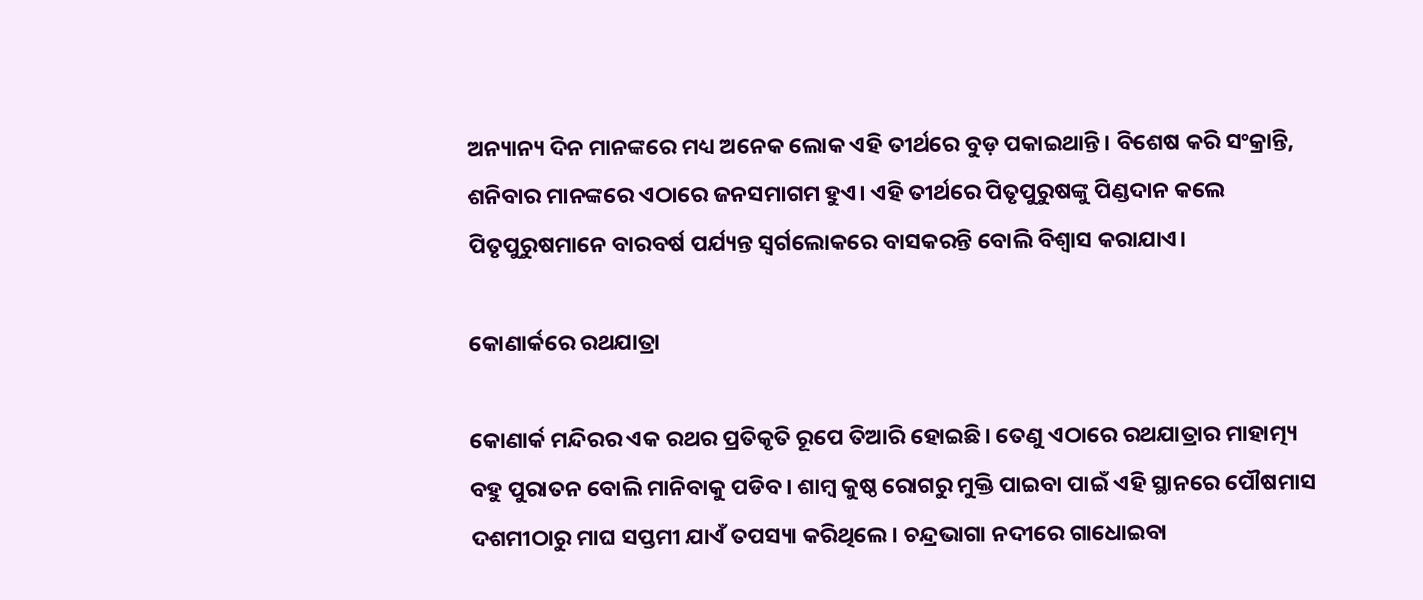ଅନ୍ୟାନ୍ୟ ଦିନ ମାନଙ୍କରେ ମଧ୍ୟ ଅନେକ ଲୋକ ଏହି ତୀର୍ଥରେ ବୁଡ଼ ପକାଇଥାନ୍ତି। ବିଶେଷ କରି ସଂକ୍ରାନ୍ତି, ଶନିବାର ମାନଙ୍କରେ ଏଠାରେ ଜନସମାଗମ ହୁଏ। ଏହି ତୀର୍ଥରେ ପିତୃପୁରୁଷଙ୍କୁ ପିଣ୍ଡଦାନ କଲେ ପିତୃପୁରୁଷମାନେ ବାରବର୍ଷ ପର୍ଯ୍ୟନ୍ତ ସ୍ୱର୍ଗଲୋକରେ ବାସକରନ୍ତି ବୋଲି ବିଶ୍ୱାସ କରାଯାଏ।

କୋଣାର୍କରେ ରଥଯାତ୍ରା

କୋଣାର୍କ ମନ୍ଦିରର ଏକ ରଥର ପ୍ରତିକୃତି ରୂପେ ତିଆରି ହୋଇଛି। ତେଣୁ ଏଠାରେ ରଥଯାତ୍ରାର ମାହାତ୍ମ୍ୟ ବହୁ ପୁରାତନ ବୋଲି ମାନିବାକୁ ପଡିବ। ଶାମ୍ବ କୁଷ୍ଠ ରୋଗରୁ ମୁକ୍ତି ପାଇବା ପାଇଁ ଏହି ସ୍ଥାନରେ ପୌଷମାସ ଦଶମୀଠାରୁ ମାଘ ସପ୍ତମୀ ଯାଏଁ ତପସ୍ୟା କରିଥିଲେ। ଚନ୍ଦ୍ରଭାଗା ନଦୀରେ ଗାଧୋଇବା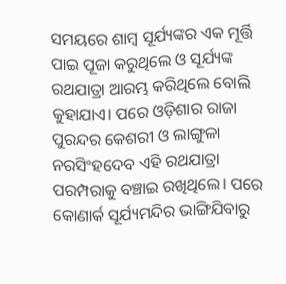ସମୟରେ ଶାମ୍ବ ସୂର୍ଯ୍ୟଙ୍କର ଏକ ମୂର୍ତ୍ତି ପାଇ ପୂଜା କରୁଥିଲେ ଓ ସୂର୍ଯ୍ୟଙ୍କ ରଥଯାତ୍ରା ଆରମ୍ଭ କରିଥିଲେ ବୋଲି କୁହାଯାଏ। ପରେ ଓଡ଼ିଶାର ରାଜା ପୁରନ୍ଦର କେଶରୀ ଓ ଲାଙ୍ଗୁଳା ନରସିଂହଦେବ ଏହି ରଥଯାତ୍ରା ପରମ୍ପରାକୁ ବଞ୍ଚାଇ ରଖିଥିଲେ। ପରେ କୋଣାର୍କ ସୂର୍ଯ୍ୟମନ୍ଦିର ଭାଙ୍ଗିଯିବାରୁ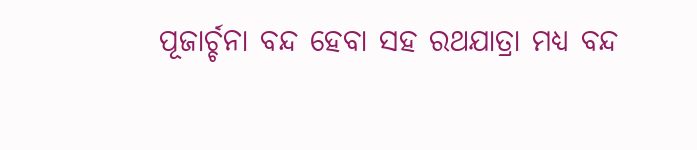ପୂଜାର୍ଚ୍ଚନା ବନ୍ଦ ହେବା ସହ ରଥଯାତ୍ରା ମଧ୍ୟ ବନ୍ଦ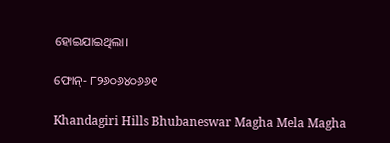ହୋଇଯାଇଥିଲା।

ଫୋନ୍- ୮୨୬୦୬୪୦୬୬୧

Khandagiri Hills Bhubaneswar Magha Mela Magha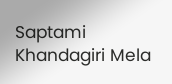Saptami Khandagiri Mela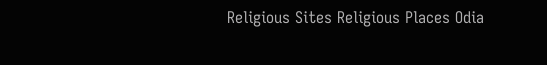Religious Sites Religious Places Odia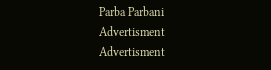Parba Parbani
Advertisment
Advertisment